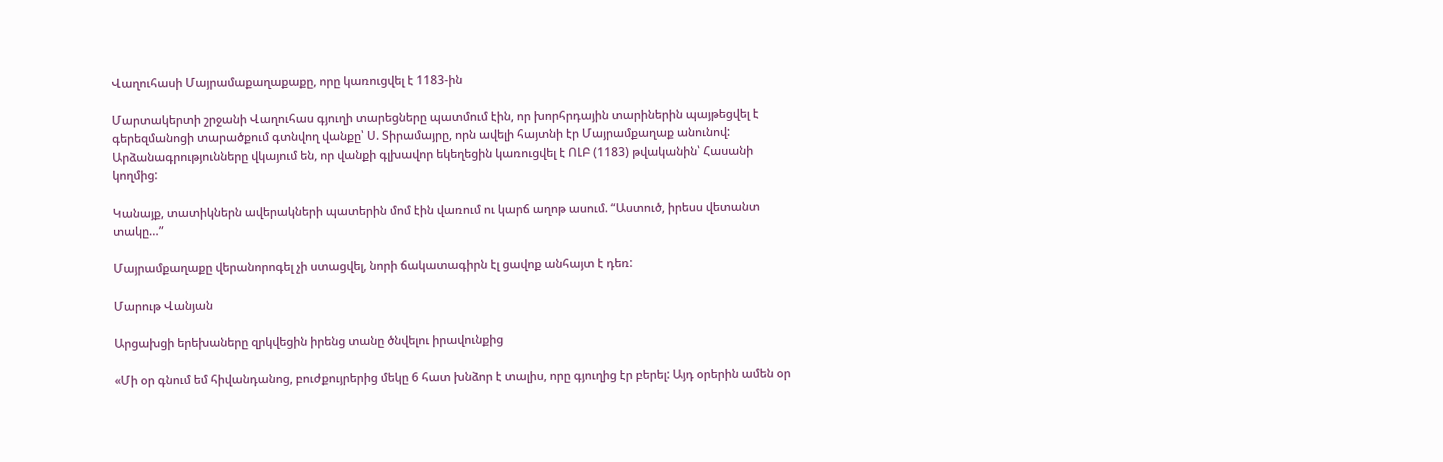Վաղուհասի Մայրամաքաղաքաքը, որը կառուցվել է 1183-ին

Մարտակերտի շրջանի Վաղուհաս գյուղի տարեցները պատմում էին, որ խորհրդային տարիներին պայթեցվել է գերեզմանոցի տարածքում գտնվող վանքը՝ Ս. Տիրամայրը, որն ավելի հայտնի էր Մայրամքաղաք անունով: Արձանագրությունները վկայում են, որ վանքի գլխավոր եկեղեցին կառուցվել է ՈԼԲ (1183) թվականին՝ Հասանի կողմից:

Կանայք, տատիկներն ավերակների պատերին մոմ էին վառում ու կարճ աղոթ ասում. “Աստուծ, իրեսս վետանտ տակը…”

Մայրամքաղաքը վերանորոգել չի ստացվել, նորի ճակատագիրն էլ ցավոք անհայտ է դեռ:

Մարութ Վանյան

Արցախցի երեխաները զրկվեցին իրենց տանը ծնվելու իրավունքից

«Մի օր գնում եմ հիվանդանոց, բուժքույրերից մեկը 6 հատ խնձոր է տալիս, որը գյուղից էր բերել: Այդ օրերին ամեն օր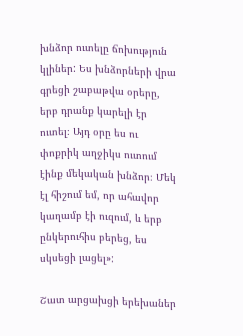խնձոր ուտելը ճոխություն կլիներ: Ես խնձորների վրա գրեցի շաբաթվա օրերը, երբ դրանք կարելի էր ուտել։ Այդ օրը ես ու փոքրիկ աղջիկս ուտում էինք մեկական խնձոր։ Մեկ էլ հիշում եմ, որ ահավոր կաղամբ էի ուզում, և երբ ընկերուհիս բերեց, ես սկսեցի լացել»:

Շատ արցախցի երեխաներ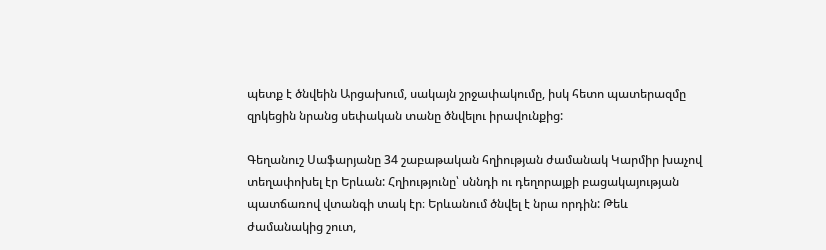պետք է ծնվեին Արցախում, սակայն շրջափակումը, իսկ հետո պատերազմը զրկեցին նրանց սեփական տանը ծնվելու իրավունքից:

Գեղանուշ Սաֆարյանը 34 շաբաթական հղիության ժամանակ Կարմիր խաչով տեղափոխել էր Երևան: Հղիությունը՝ սննդի ու դեղորայքի բացակայության պատճառով վտանգի տակ էր։ Երևանում ծնվել է նրա որդին: Թեև ժամանակից շուտ,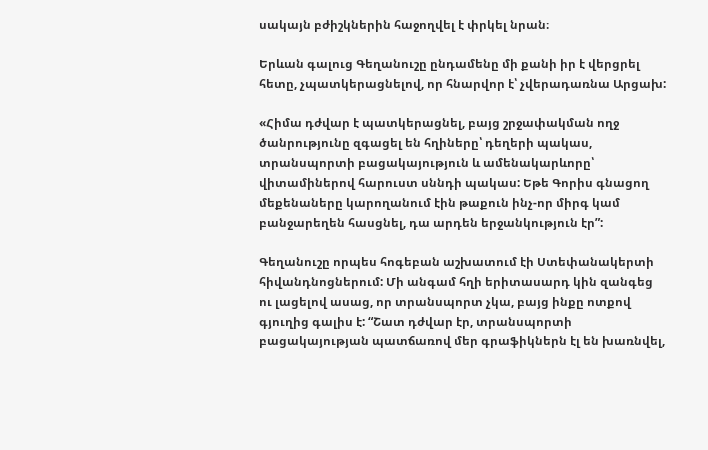սակայն բժիշկներին հաջողվել է փրկել նրան։

Երևան գալուց Գեղանուշը ընդամենը մի քանի իր է վերցրել հետը, չպատկերացնելով, որ հնարվոր է՝ չվերադառնա Արցախ:

«Հիմա դժվար է պատկերացնել, բայց շրջափակման ողջ ծանրությունը զգացել են հղիները՝ դեղերի պակաս, տրանսպորտի բացակայություն և ամենակարևորը՝ վիտամիներով հարուստ սննդի պակաս: Եթե Գորիս գնացող մեքենաները կարողանում էին թաքուն ինչ-որ միրգ կամ բանջարեղեն հասցնել, դա արդեն երջանկություն էր”:

Գեղանուշը որպես հոգեբան աշխատում էի Ստեփանակերտի հիվանդնոցներում: Մի անգամ հղի երիտասարդ կին զանգեց ու լացելով ասաց, որ տրանսպորտ չկա, բայց ինքը ոտքով գյուղից գալիս է: “Շատ դժվար էր, տրանսպորտի բացակայության պատճառով մեր գրաֆիկներն էլ են խառնվել,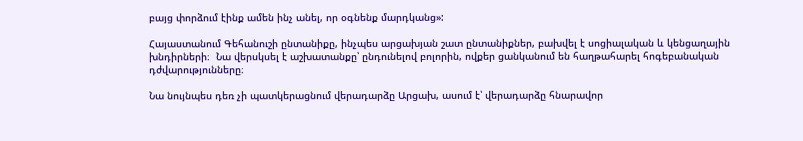բայց փորձում էինք ամեն ինչ անել, որ օգնենք մարդկանց»:

Հայաստանում Գեհանուշի ընտանիքը, ինչպես արցախյան շատ ընտանիքներ, բախվել է սոցիալական և կենցաղային խնդիրների։  Նա վերսկսել է աշխատանքը՝ ընդունելով բոլորին, ովքեր ցանկանում են հաղթահարել հոգեբանական դժվարությունները։

Նա նույնպես դեռ չի պատկերացնում վերադարձը Արցախ, ասում է՝ վերադարձը հնարավոր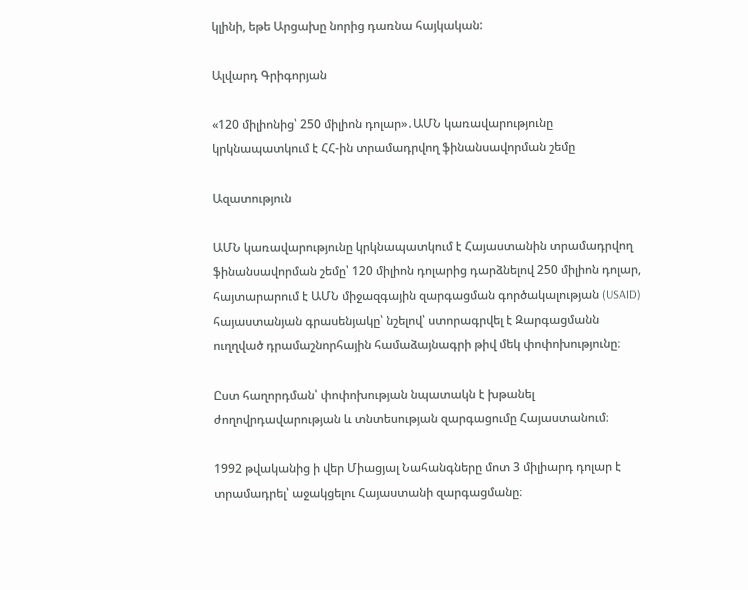կլինի, եթե Արցախը նորից դառնա հայկական:

Ալվարդ Գրիգորյան

«120 միլիոնից՝ 250 միլիոն դոլար»․ԱՄՆ կառավարությունը կրկնապատկում է ՀՀ-ին տրամադրվող ֆինանսավորման շեմը

Ազատություն

ԱՄՆ կառավարությունը կրկնապատկում է Հայաստանին տրամադրվող ֆինանսավորման շեմը՝ 120 միլիոն դոլարից դարձնելով 250 միլիոն դոլար, հայտարարում է ԱՄՆ միջազգային զարգացման գործակալության (USAID) հայաստանյան գրասենյակը՝ նշելով՝ ստորագրվել է Զարգացմանն ուղղված դրամաշնորհային համաձայնագրի թիվ մեկ փոփոխությունը։

Ըստ հաղորդման՝ փոփոխության նպատակն է խթանել ժողովրդավարության և տնտեսության զարգացումը Հայաստանում։

1992 թվականից ի վեր Միացյալ Նահանգները մոտ 3 միլիարդ դոլար է տրամադրել՝ աջակցելու Հայաստանի զարգացմանը։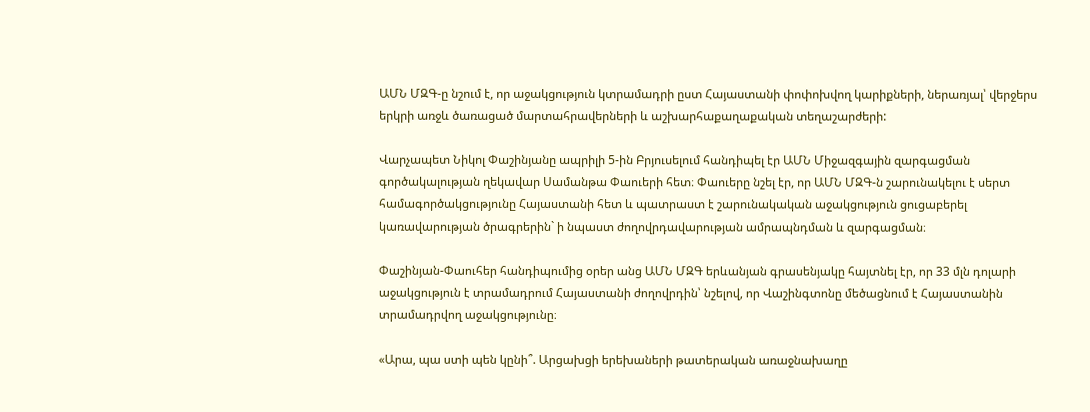ԱՄՆ ՄԶԳ-ը նշում է, որ աջակցություն կտրամադրի ըստ Հայաստանի փոփոխվող կարիքների, ներառյալ՝ վերջերս երկրի առջև ծառացած մարտահրավերների և աշխարհաքաղաքական տեղաշարժերի:

Վարչապետ Նիկոլ Փաշինյանը ապրիլի 5-ին Բրյուսելում հանդիպել էր ԱՄՆ Միջազգային զարգացման գործակալության ղեկավար Սամանթա Փաուերի հետ։ Փաուերը նշել էր, որ ԱՄՆ ՄԶԳ-ն շարունակելու է սերտ համագործակցությունը Հայաստանի հետ և պատրաստ է շարունակական աջակցություն ցուցաբերել կառավարության ծրագրերին` ի նպաստ ժողովրդավարության ամրապնդման և զարգացման։

Փաշինյան-Փաուհեր հանդիպումից օրեր անց ԱՄՆ ՄԶԳ երևանյան գրասենյակը հայտնել էր, որ 33 մլն դոլարի աջակցություն է տրամադրում Հայաստանի ժողովրդին՝ նշելով, որ Վաշինգտոնը մեծացնում է Հայաստանին տրամադրվող աջակցությունը։

«Արա, պա ստի պեն կընի՞. Արցախցի երեխաների թատերական առաջնախաղը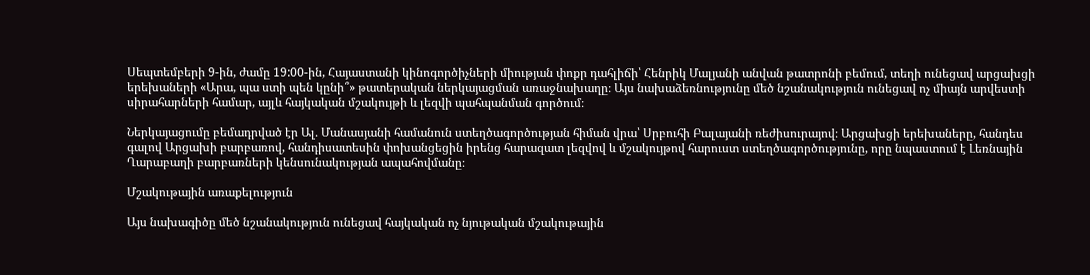Սեպտեմբերի 9-ին, ժամը 19:00-ին, Հայաստանի կինոգործիչների միության փոքր դահլիճի՝ Հենրիկ Մալյանի անվան թատրոնի բեմում, տեղի ունեցավ արցախցի երեխաների «Արա, պա ստի պեն կընի՞» թատերական ներկայացման առաջնախաղը։ Այս նախաձեռնությունը մեծ նշանակություն ունեցավ ոչ միայն արվեստի սիրահարների համար, այլև հայկական մշակույթի և լեզվի պահպանման գործում։

Ներկայացումը բեմադրված էր Ալ․ Մանասյանի համանուն ստեղծագործության հիման վրա՝ Սրբուհի Բալայանի ռեժիսուրայով։ Արցախցի երեխաները, հանդես գալով Արցախի բարբառով, հանդիսատեսին փոխանցեցին իրենց հարազատ լեզվով և մշակույթով հարուստ ստեղծագործությունը, որը նպաստում է Լեռնային Ղարաբաղի բարբառների կենսունակության ապահովմանը։

Մշակութային առաքելություն

Այս նախագիծը մեծ նշանակություն ունեցավ հայկական ոչ նյութական մշակութային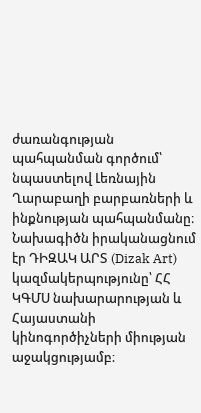ժառանգության պահպանման գործում՝ նպաստելով Լեռնային Ղարաբաղի բարբառների և ինքնության պահպանմանը։ Նախագիծն իրականացնում էր ԴԻԶԱԿ ԱՐՏ (Dizak Art) կազմակերպությունը՝ ՀՀ ԿԳՄՍ նախարարության և Հայաստանի կինոգործիչների միության աջակցությամբ։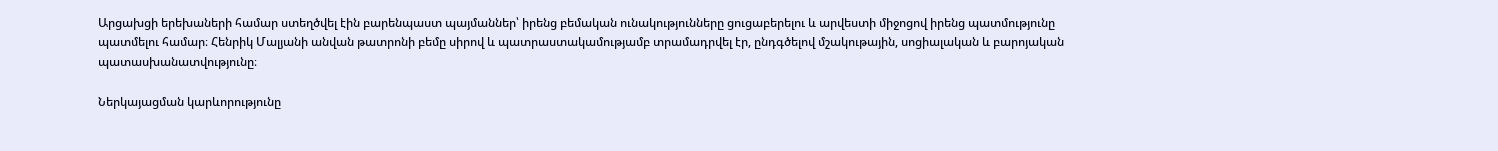Արցախցի երեխաների համար ստեղծվել էին բարենպաստ պայմաններ՝ իրենց բեմական ունակությունները ցուցաբերելու և արվեստի միջոցով իրենց պատմությունը պատմելու համար։ Հենրիկ Մալյանի անվան թատրոնի բեմը սիրով և պատրաստակամությամբ տրամադրվել էր, ընդգծելով մշակութային, սոցիալական և բարոյական պատասխանատվությունը։

Ներկայացման կարևորությունը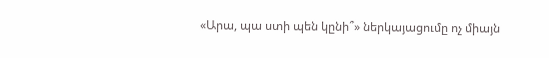«Արա, պա ստի պեն կընի՞» ներկայացումը ոչ միայն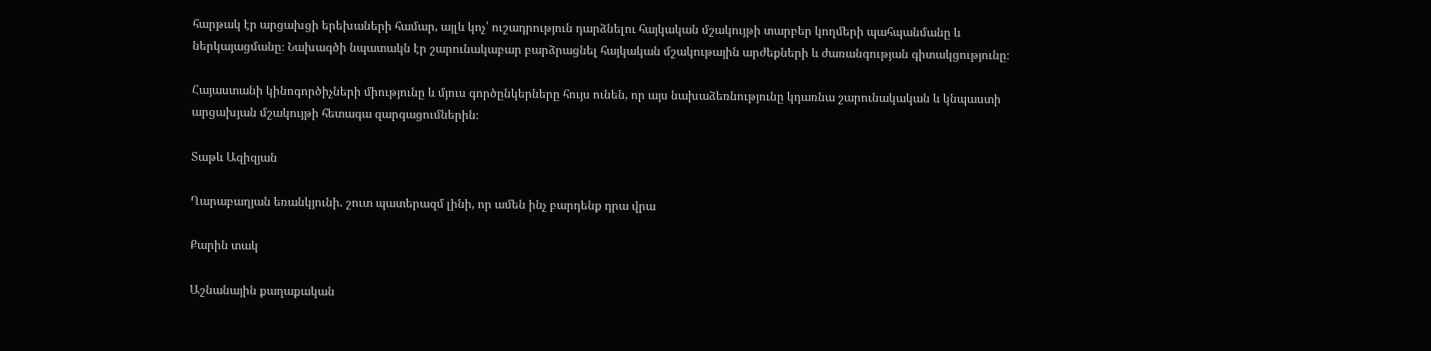հարթակ էր արցախցի երեխաների համար, այլև կոչ՝ ուշադրություն դարձնելու հայկական մշակույթի տարբեր կողմերի պահպանմանը և ներկայացմանը։ Նախագծի նպատակն էր շարունակաբար բարձրացնել հայկական մշակութային արժեքների և ժառանգության գիտակցությունը։

Հայաստանի կինոգործիչների միությունը և մյուս գործընկերները հույս ունեն, որ այս նախաձեռնությունը կդառնա շարունակական և կնպաստի արցախյան մշակույթի հետագա զարգացումներին։

Տաթև Ազիզյան

Ղարաբաղյան եռանկյունի. շուտ պատերազմ լինի, որ ամեն ինչ բարդենք դրա վրա

Քարին տակ

Աշնանային քաղաքական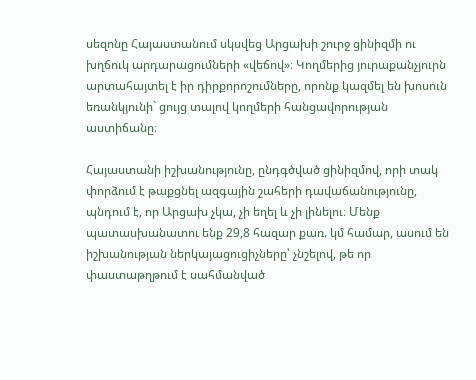սեզոնը Հայաստանում սկսվեց Արցախի շուրջ ցինիզմի ու խղճուկ արդարացումների «վեճով»։ Կողմերից յուրաքանչյուրն արտահայտել է իր դիրքորոշումները, որոնք կազմել են խոսուն եռանկյունի` ցույց տալով կողմերի հանցավորության աստիճանը։

Հայաստանի իշխանությունը, ընդգծված ցինիզմով, որի տակ փորձում է թաքցնել ազգային շահերի դավաճանությունը, պնդում է, որ Արցախ չկա, չի եղել և չի լինելու։ Մենք պատասխանատու ենք 29,8 հազար քառ. կմ համար, ասում են իշխանության ներկայացուցիչները՝ չնշելով, թե որ փաստաթղթում է սահմանված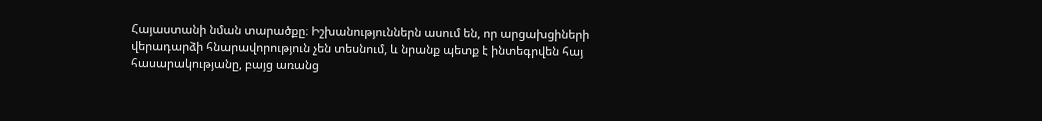Հայաստանի նման տարածքը։ Իշխանություններն ասում են, որ արցախցիների վերադարձի հնարավորություն չեն տեսնում, և նրանք պետք է ինտեգրվեն հայ հասարակությանը, բայց առանց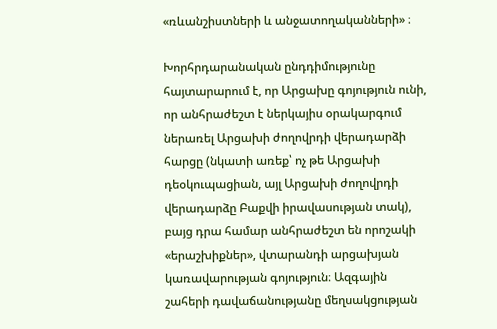«ռևանշիստների և անջատողականների» ։

Խորհրդարանական ընդդիմությունը հայտարարում է, որ Արցախը գոյություն ունի, որ անհրաժեշտ է ներկայիս օրակարգում ներառել Արցախի ժողովրդի վերադարձի հարցը (նկատի առեք՝ ոչ թե Արցախի դեօկուպացիան, այլ Արցախի ժողովրդի վերադարձը Բաքվի իրավասության տակ), բայց դրա համար անհրաժեշտ են որոշակի «երաշխիքներ», վտարանդի արցախյան կառավարության գոյություն։ Ազգային շահերի դավաճանությանը մեղսակցության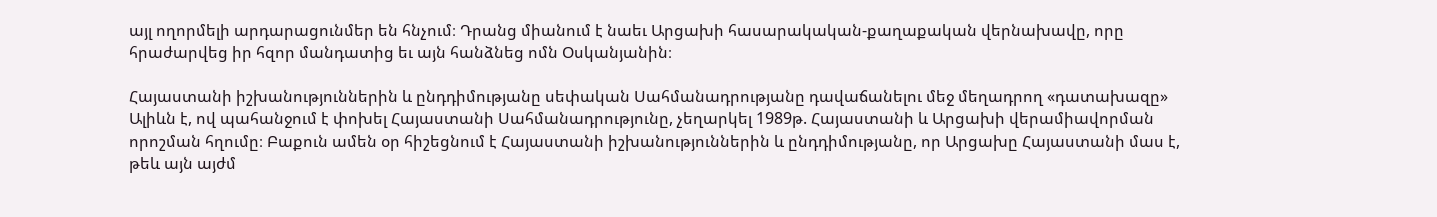այլ ողորմելի արդարացունմեր են հնչում։ Դրանց միանում է նաեւ Արցախի հասարակական-քաղաքական վերնախավը, որը հրաժարվեց իր հզոր մանդատից եւ այն հանձնեց ոմն Օսկանյանին։

Հայաստանի իշխանություններին և ընդդիմությանը սեփական Սահմանադրությանը դավաճանելու մեջ մեղադրող «դատախազը» Ալիևն է, ով պահանջում է փոխել Հայաստանի Սահմանադրությունը, չեղարկել 1989թ. Հայաստանի և Արցախի վերամիավորման որոշման հղումը։ Բաքուն ամեն օր հիշեցնում է Հայաստանի իշխանություններին և ընդդիմությանը, որ Արցախը Հայաստանի մաս է, թեև այն այժմ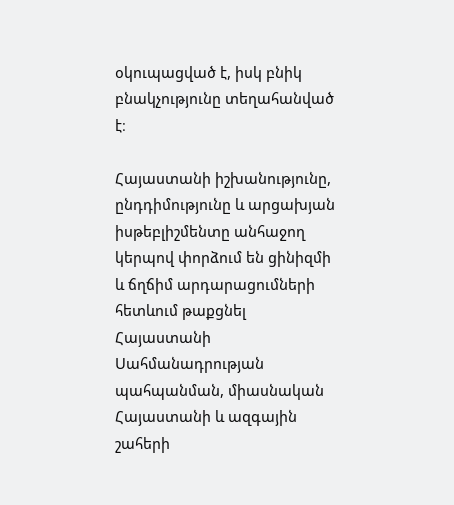օկուպացված է, իսկ բնիկ բնակչությունը տեղահանված է։

Հայաստանի իշխանությունը, ընդդիմությունը և արցախյան իսթեբլիշմենտը անհաջող կերպով փորձում են ցինիզմի և ճղճիմ արդարացումների հետևում թաքցնել Հայաստանի Սահմանադրության պահպանման, միասնական Հայաստանի և ազգային շահերի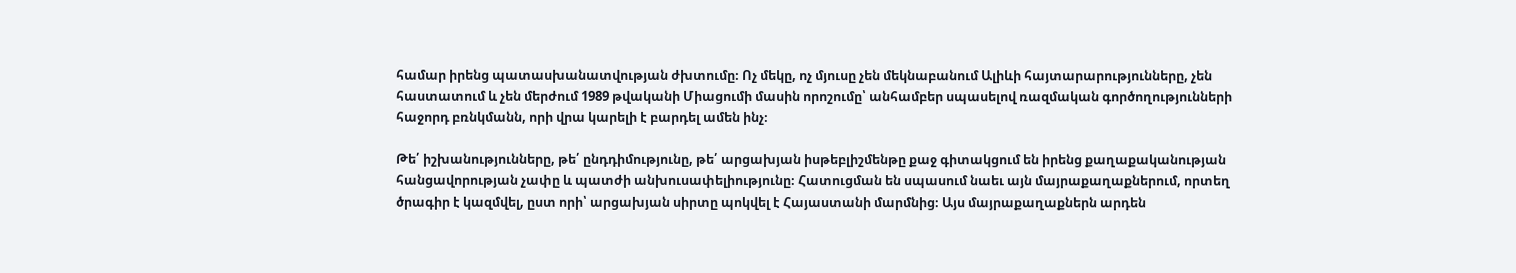համար իրենց պատասխանատվության ժխտումը։ Ոչ մեկը, ոչ մյուսը չեն մեկնաբանում Ալիևի հայտարարությունները, չեն հաստատում և չեն մերժում 1989 թվականի Միացումի մասին որոշումը՝ անհամբեր սպասելով ռազմական գործողությունների հաջորդ բռնկմանն, որի վրա կարելի է բարդել ամեն ինչ։

Թե՛ իշխանությունները, թե՛ ընդդիմությունը, թե՛ արցախյան իսթեբլիշմենթը քաջ գիտակցում են իրենց քաղաքականության հանցավորության չափը և պատժի անխուսափելիությունը։ Հատուցման են սպասում նաեւ այն մայրաքաղաքներում, որտեղ ծրագիր է կազմվել, ըստ որի՝ արցախյան սիրտը պոկվել է Հայաստանի մարմնից։ Այս մայրաքաղաքներն արդեն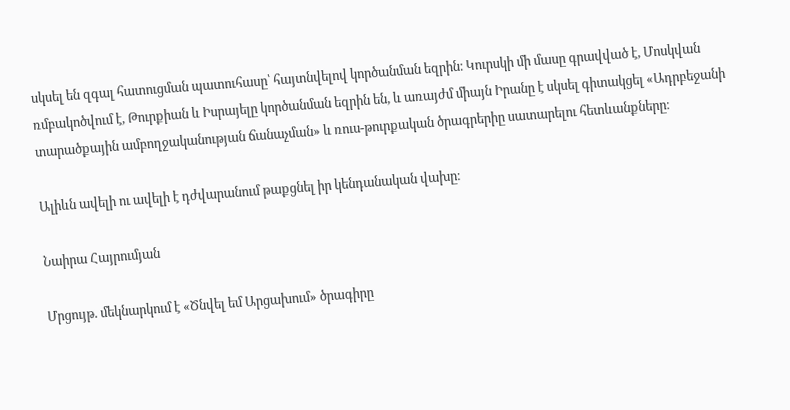սկսել են զգալ հատուցման պատուհասը՝ հայտնվելով կործանման եզրին։ Կուրսկի մի մասը գրավված է, Մոսկվան ռմբակոծվում է, Թուրքիան և Իսրայելը կործանման եզրին են, և առայժմ միայն Իրանը է սկսել գիտակցել «Ադրբեջանի տարածքային ամբողջականության ճանաչման» և ռուս-թուրքական ծրագրերիը սատարելու հետևանքները։

Ալիևն ավելի ու ավելի է դժվարանում թաքցնել իր կենդանական վախը։

Նաիրա Հայրումյան

Մրցույթ. մեկնարկում է «Ծնվել եմ Արցախում» ծրագիրը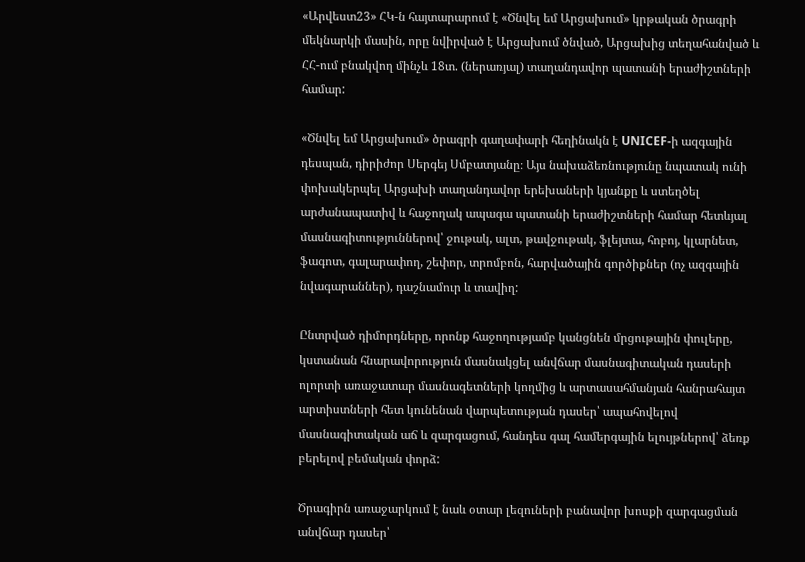«Արվեստ23» ՀԿ-ն հայտարարում է «Ծնվել եմ Արցախում» կրթական ծրագրի մեկնարկի մասին, որը նվիրված է Արցախում ծնված, Արցախից տեղահանված և ՀՀ-ում բնակվող մինչև 18տ. (ներառյալ) տաղանդավոր պատանի երաժիշտների համար:

«Ծնվել եմ Արցախում» ծրագրի գաղափարի հեղինակն է UNICEF-ի ազգային դեսպան, դիրիժոր Սերգեյ Սմբատյանը։ Այս նախաձեռնությունը նպատակ ունի փոխակերպել Արցախի տաղանդավոր երեխաների կյանքը և ստեղծել արժանապատիվ և հաջողակ ապագա պատանի երաժիշտների համար հետևյալ մասնագիտություններով՝ ջութակ, ալտ, թավջութակ, ֆլեյտա, հոբոյ, կլարնետ, ֆագոտ, գալարափող, շեփոր, տրոմբոն, հարվածային գործիքներ (ոչ ազգային նվագարաններ), դաշնամուր և տավիղ:

Ընտրված դիմորդները, որոնք հաջողությամբ կանցնեն մրցութային փուլերը, կստանան հնարավորություն մասնակցել անվճար մասնագիտական դասերի ոլորտի առաջատար մասնագետների կողմից և արտասահմանյան հանրահայտ արտիստների հետ կունենան վարպետության դասեր՝ ապահովելով մասնագիտական աճ և զարգացում, հանդես գալ համերգային ելույթներով՝ ձեռք բերելով բեմական փորձ:

Ծրագիրն առաջարկում է նաև օտար լեզուների բանավոր խոսքի զարգացման անվճար դասեր՝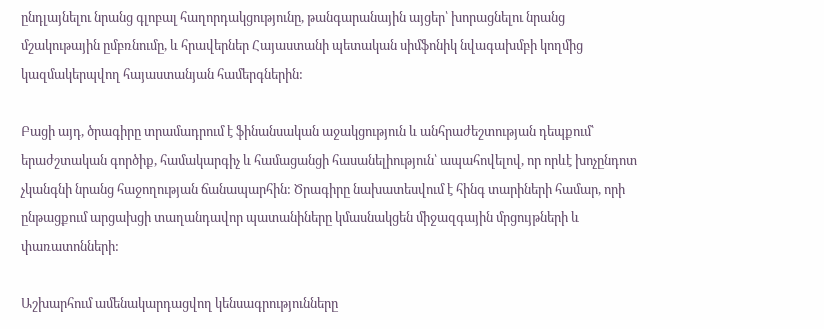ընդլայնելու նրանց գլոբալ հաղորդակցությունը, թանգարանային այցեր՝ խորացնելու նրանց մշակութային ըմբռնումը, և հրավերներ Հայաստանի պետական սիմֆոնիկ նվագախմբի կողմից կազմակերպվող հայաստանյան համերգներին:

Բացի այդ, ծրագիրը տրամադրում է ֆինանսական աջակցություն և անհրաժեշտության դեպքում՝ երաժշտական գործիք, համակարգիչ և համացանցի հասանելիություն՝ ապահովելով, որ որևէ խոչընդոտ չկանգնի նրանց հաջողության ճանապարհին: Ծրագիրը նախատեսվում է հինգ տարիների համար, որի ընթացքում արցախցի տաղանդավոր պատանիները կմասնակցեն միջազգային մրցույթների և փառատոնների:

Աշխարհում ամենակարդացվող կենսագրությունները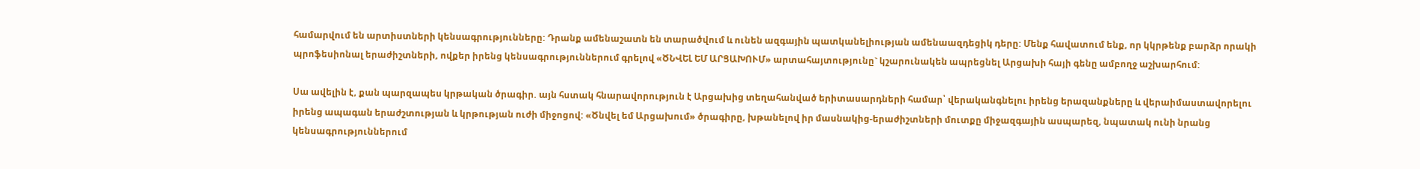համարվում են արտիստների կենսագրությունները: Դրանք ամենաշատն են տարածվում և ունեն ազգային պատկանելիության ամենաազդեցիկ դերը: Մենք հավատում ենք, որ կկրթենք բարձր որակի պրոֆեսիոնալ երաժիշտների, ովքեր իրենց կենսագրություններում գրելով «ԾՆՎԵԼ ԵՄ ԱՐՑԱԽՈՒՄ» արտահայտությունը` կշարունակեն ապրեցնել Արցախի հայի գենը ամբողջ աշխարհում:

Սա ավելին է, քան պարզապես կրթական ծրագիր. այն հստակ հնարավորություն է Արցախից տեղահանված երիտասարդների համար՝ վերականգնելու իրենց երազանքները և վերաիմաստավորելու իրենց ապագան երաժշտության և կրթության ուժի միջոցով: «Ծնվել եմ Արցախում» ծրագիրը, խթանելով իր մասնակից-երաժիշտների մուտքը միջազգային ասպարեզ, նպատակ ունի նրանց կենսագրություններում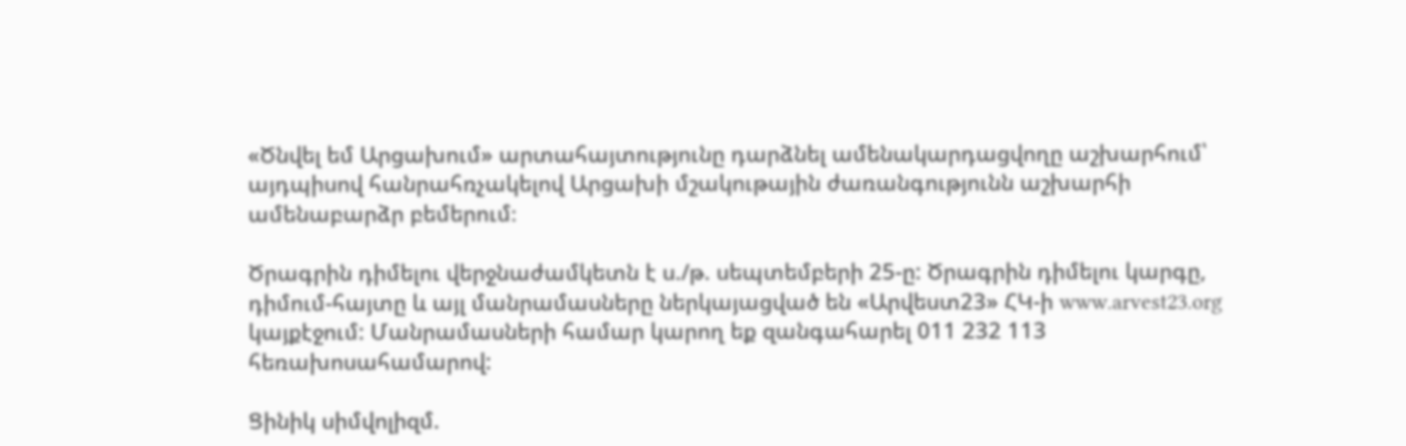«Ծնվել եմ Արցախում» արտահայտությունը դարձնել ամենակարդացվողը աշխարհում՝ այդպիսով հանրահռչակելով Արցախի մշակութային ժառանգությունն աշխարհի ամենաբարձր բեմերում։

Ծրագրին դիմելու վերջնաժամկետն է ս./թ. սեպտեմբերի 25-ը: Ծրագրին դիմելու կարգը, դիմում-հայտը և այլ մանրամասները ներկայացված են «Արվեստ23» ՀԿ-ի www.arvest23.org կայքէջում: Մանրամասների համար կարող եք զանգահարել 011 232 113 հեռախոսահամարով:

Ցինիկ սիմվոլիզմ.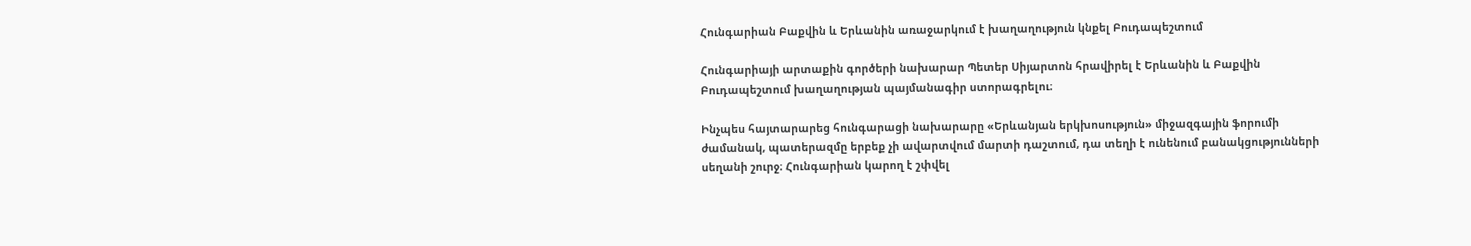Հունգարիան Բաքվին և Երևանին առաջարկում է խաղաղություն կնքել Բուդապեշտում

Հունգարիայի արտաքին գործերի նախարար Պետեր Սիյարտոն հրավիրել է Երևանին և Բաքվին Բուդապեշտում խաղաղության պայմանագիր ստորագրելու։

Ինչպես հայտարարեց հունգարացի նախարարը «Երևանյան երկխոսություն» միջազգային ֆորումի ժամանակ, պատերազմը երբեք չի ավարտվում մարտի դաշտում, դա տեղի է ունենում բանակցությունների սեղանի շուրջ։ Հունգարիան կարող է շփվել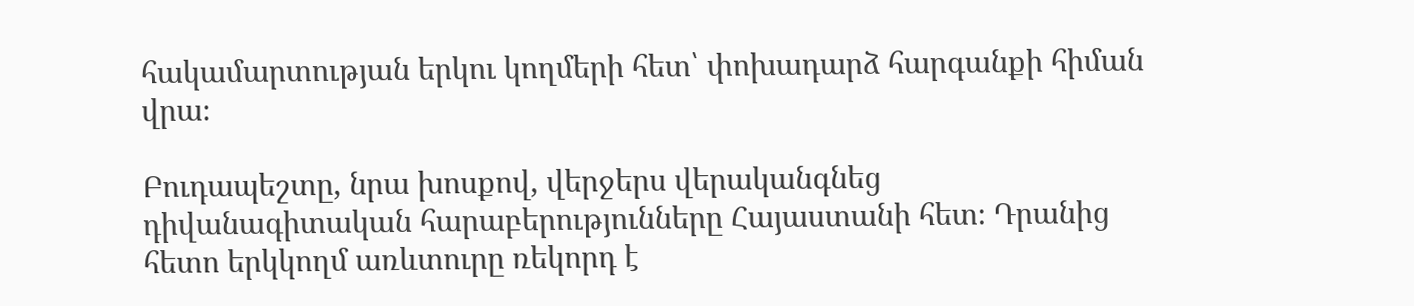հակամարտության երկու կողմերի հետ՝ փոխադարձ հարգանքի հիման վրա։

Բուդապեշտը, նրա խոսքով, վերջերս վերականգնեց դիվանագիտական հարաբերությունները Հայաստանի հետ։ Դրանից հետո երկկողմ առևտուրը ռեկորդ է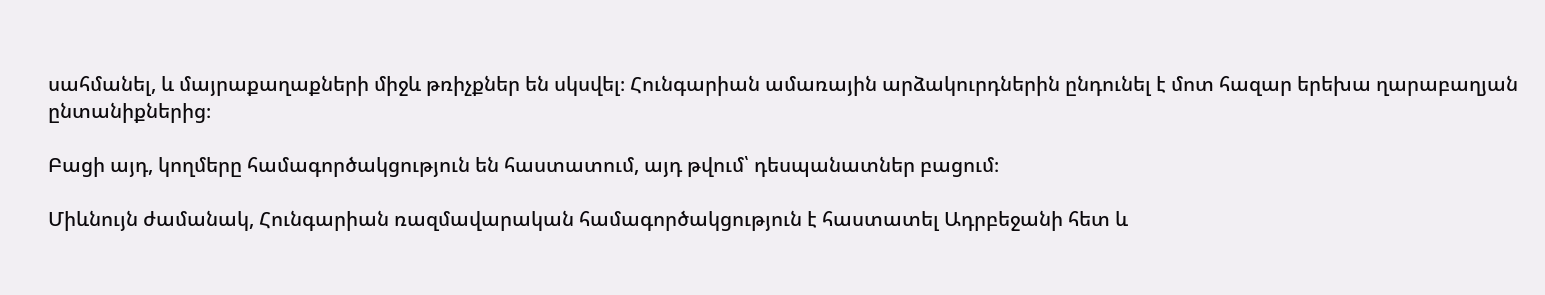սահմանել, և մայրաքաղաքների միջև թռիչքներ են սկսվել։ Հունգարիան ամառային արձակուրդներին ընդունել է մոտ հազար երեխա ղարաբաղյան ընտանիքներից։

Բացի այդ, կողմերը համագործակցություն են հաստատում, այդ թվում՝ դեսպանատներ բացում։

Միևնույն ժամանակ, Հունգարիան ռազմավարական համագործակցություն է հաստատել Ադրբեջանի հետ և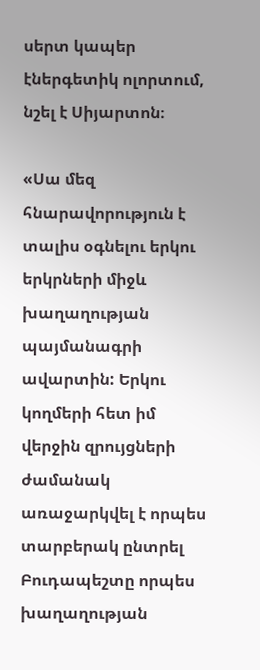սերտ կապեր էներգետիկ ոլորտում, նշել է Սիյարտոն։

«Սա մեզ հնարավորություն է տալիս օգնելու երկու երկրների միջև խաղաղության պայմանագրի ավարտին: Երկու կողմերի հետ իմ վերջին զրույցների ժամանակ առաջարկվել է որպես տարբերակ ընտրել Բուդապեշտը որպես խաղաղության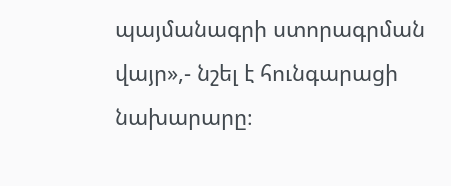պայմանագրի ստորագրման վայր»,- նշել է հունգարացի նախարարը։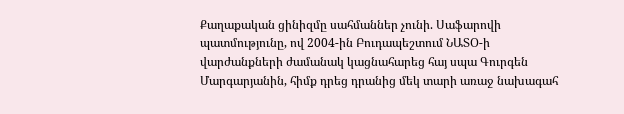Քաղաքական ցինիզմը սահմաններ չունի. Սաֆարովի պատմությունը, ով 2004-ին Բուդապեշտում ՆԱՏՕ-ի վարժանքների ժամանակ կացնահարեց հայ սպա Գուրգեն Մարգարյանին, հիմք դրեց դրանից մեկ տարի առաջ նախագահ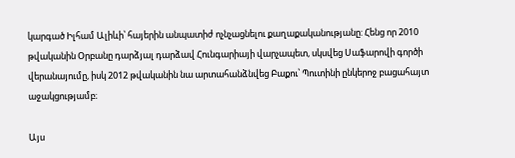կարգած Իլհամ Ալիևի՝ հայերին անպատիժ ոչնչացնելու քաղաքականությանը: Հենց որ 2010 թվականին Օրբանը դարձյալ դարձավ Հունգարիայի վարչապետ, սկսվեց Սաֆարովի գործի վերանայումը, իսկ 2012 թվականին նա արտահանձնվեց Բաքու՝ Պուտինի ընկերոջ բացահայտ աջակցությամբ։

Այս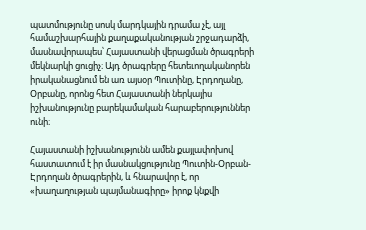պատմությունը սոսկ մարդկային դրամա չէ, այլ համաշխարհային քաղաքականության շրջադարձի, մասնավորապես՝ Հայաստանի վերացման ծրագրերի մեկնարկի ցուցիչ։ Այդ ծրագրերը հետեւողականորեն իրականացնում են առ այսօր Պուտինը, Էրդողանը, Օրբանը, որոնց հետ Հայաստանի ներկայիս իշխանությունը բարեկամական հարաբերություններ ունի։

Հայաստանի իշխանությունն ամեն քայլափոխով հաստատում է իր մասնակցությունը Պուտին-Օրբան-Էրդողան ծրագրերին, և հնարավոր է, որ «խաղաղության պայմանագիրը» իրոք կնքվի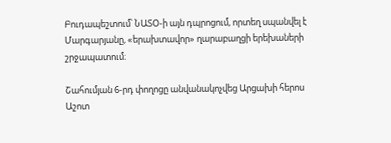Բուդապեշտում՝ ՆԱՏՕ-ի այն դպրոցում, որտեղ սպանվել է Մարգարյանը, «երախտավոր» ղարաբաղցի երեխաների շրջապատում։

Շահումյան 6-րդ փողոցը անվանակոչվեց Արցախի հերոս Աշոտ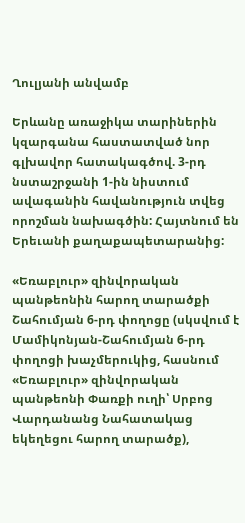Ղուլյանի անվամբ

Երևանը առաջիկա տարիներին կզարգանա հաստատված նոր գլխավոր հատակագծով. 3-րդ նստաշրջանի 1-ին նիստում ավագանին հավանություն տվեց որոշման նախագծին: Հայտնում են Երեւանի քաղաքապետարանից:

«Եռաբլուր» զինվորական պանթեոնին հարող տարածքի Շահումյան 6-րդ փողոցը (սկսվում է Մամիկոնյան-Շահումյան 6-րդ փողոցի խաչմերուկից, հասնում «Եռաբլուր» զինվորական պանթեոնի Փառքի ուղի՝ Սրբոց Վարդանանց Նահատակաց եկեղեցու հարող տարածք),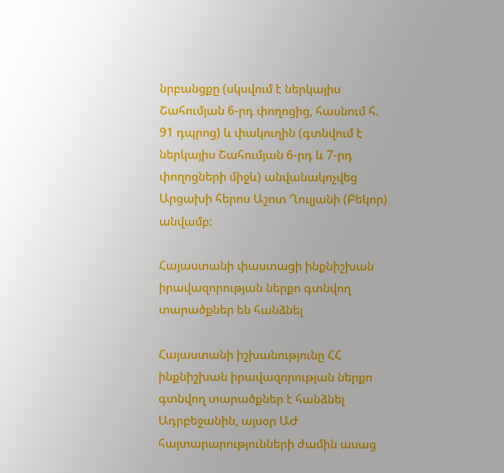նրբանցքը (սկսվում է ներկայիս Շահումյան 6-րդ փողոցից, հասնում հ. 91 դպրոց) և փակուղին (գտնվում է ներկայիս Շահումյան 6-րդ և 7-րդ փողոցների միջև) անվանակոչվեց Արցախի հերոս Աշոտ Ղուլյանի (Բեկոր) անվամբ:

Հայաստանի փաստացի ինքնիշխան իրավազորության ներքո գտնվող տարածքներ են հանձնել

Հայաստանի իշխանությունը ՀՀ ինքնիշխան իրավազորության ներքո գտնվող տարածքներ է հանձնել Ադրբեջանին, այսօր ԱԺ հայտարարությունների ժամին ասաց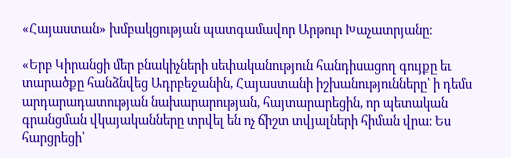«Հայաստան» խմբակցության պատգամավոր Արթուր Խաչատրյանը։

«Երբ Կիրանցի մեր բնակիչների սեփականություն հանդիսացող գույքը եւ տարածքը հանձնվեց Ադրբեջանին, Հայաստանի իշխանությունները՝ ի դեմս արդարադատության նախարարության, հայտարարեցին, որ պետական գրանցման վկայականները տրվել են ոչ ճիշտ տվյալների հիման վրա։ Ես հարցրեցի՝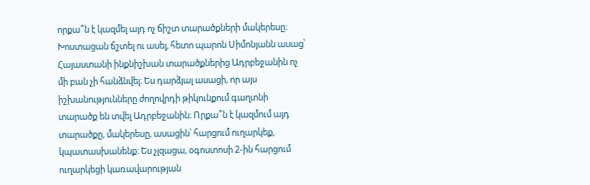որքա՞ն է կազմել այդ ոչ ճիշտ տարածքների մակերեսը։ Խոստացան ճշտել ու ասել, հետո պարոն Սիմոնյանն ասաց՝ Հայաստանի ինքնիշխան տարածքներից Ադրբեջանին ոչ մի բան չի հանձնվել։ Ես դարձյալ ասացի, որ այս իշխանությունները ժողովրդի թիկունքում գաղտնի տարածք են տվել Ադրբեջանին։ Որքա՞ն է կազմում այդ տարածքը, մակերեսը, ասացին՝ հարցում ուղարկեք, կպատասխանենք։ Ես չլզացա, օգոստոսի 2-ին հարցում ուղարկեցի կառավարության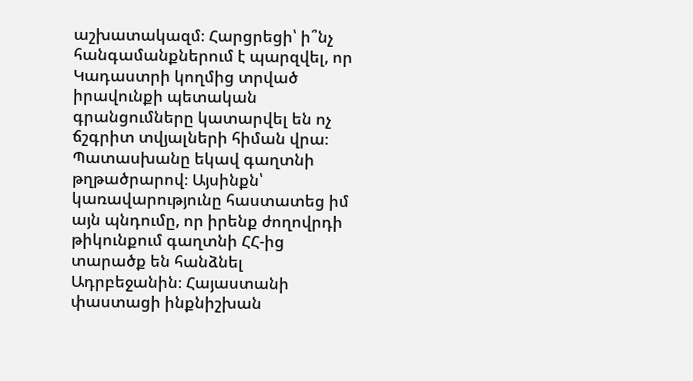աշխատակազմ։ Հարցրեցի՝ ի՞նչ հանգամանքներում է պարզվել, որ Կադաստրի կողմից տրված իրավունքի պետական գրանցումները կատարվել են ոչ ճշգրիտ տվյալների հիման վրա։ Պատասխանը եկավ գաղտնի թղթածրարով։ Այսինքն՝ կառավարությունը հաստատեց իմ այն պնդումը, որ իրենք ժողովրդի թիկունքում գաղտնի ՀՀ-ից տարածք են հանձնել Ադրբեջանին։ Հայաստանի փաստացի ինքնիշխան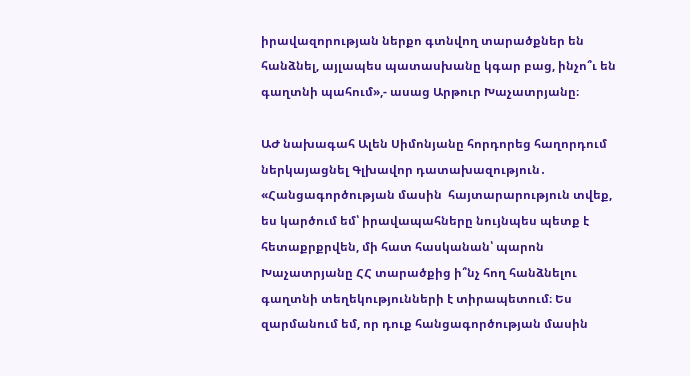իրավազորության ներքո գտնվող տարածքներ են հանձնել, այլապես պատասխանը կգար բաց, ինչո՞ւ են գաղտնի պահում»,- ասաց Արթուր Խաչատրյանը։

ԱԺ նախագահ Ալեն Սիմոնյանը հորդորեց հաղորդում ներկայացնել Գլխավոր դատախազություն․ «Հանցագործության մասին  հայտարարություն տվեք, ես կարծում եմ՝ իրավապահները նույնպես պետք է հետաքրքրվեն, մի հատ հասկանան՝ պարոն Խաչատրյանը ՀՀ տարածքից ի՞նչ հող հանձնելու գաղտնի տեղեկությունների է տիրապետում։ Ես զարմանում եմ, որ դուք հանցագործության մասին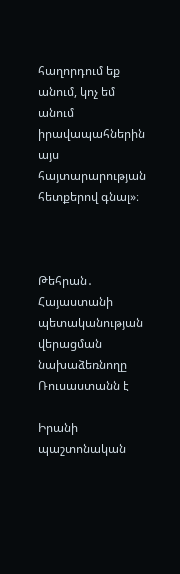հաղորդում եք անում, կոչ եմ անում իրավապահներին այս հայտարարության հետքերով գնալ»։



Թեհրան․ Հայաստանի պետականության վերացման նախաձեռնողը Ռուսաստանն է

Իրանի պաշտոնական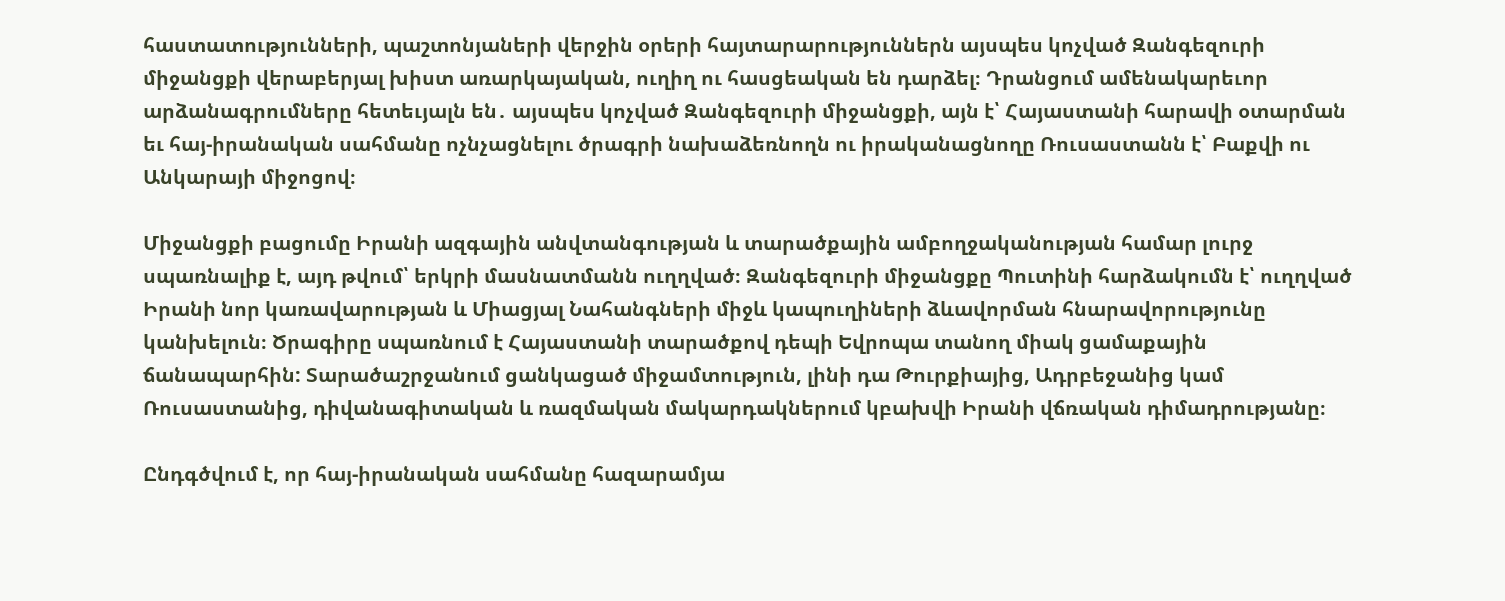հաստատությունների, պաշտոնյաների վերջին օրերի հայտարարություններն այսպես կոչված Զանգեզուրի միջանցքի վերաբերյալ խիստ առարկայական, ուղիղ ու հասցեական են դարձել։ Դրանցում ամենակարեւոր արձանագրումները հետեւյալն են․ այսպես կոչված Զանգեզուրի միջանցքի, այն է՝ Հայաստանի հարավի օտարման եւ հայ-իրանական սահմանը ոչնչացնելու ծրագրի նախաձեռնողն ու իրականացնողը Ռուսաստանն է՝ Բաքվի ու Անկարայի միջոցով։

Միջանցքի բացումը Իրանի ազգային անվտանգության և տարածքային ամբողջականության համար լուրջ սպառնալիք է, այդ թվում՝ երկրի մասնատմանն ուղղված։ Զանգեզուրի միջանցքը Պուտինի հարձակումն է՝ ուղղված Իրանի նոր կառավարության և Միացյալ Նահանգների միջև կապուղիների ձևավորման հնարավորությունը կանխելուն։ Ծրագիրը սպառնում է Հայաստանի տարածքով դեպի Եվրոպա տանող միակ ցամաքային ճանապարհին: Տարածաշրջանում ցանկացած միջամտություն, լինի դա Թուրքիայից, Ադրբեջանից կամ Ռուսաստանից, դիվանագիտական և ռազմական մակարդակներում կբախվի Իրանի վճռական դիմադրությանը։

Ընդգծվում է, որ հայ-իրանական սահմանը հազարամյա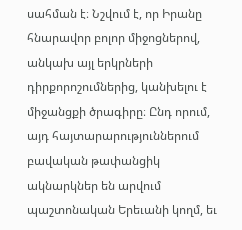սահման է։ Նշվում է, որ Իրանը հնարավոր բոլոր միջոցներով, անկախ այլ երկրների դիրքորոշումներից, կանխելու է միջանցքի ծրագիրը։ Ընդ որում, այդ հայտարարություններում բավական թափանցիկ ակնարկներ են արվում պաշտոնական Երեւանի կողմ, եւ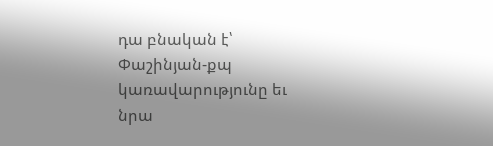դա բնական է՝ Փաշինյան-քպ կառավարությունը եւ նրա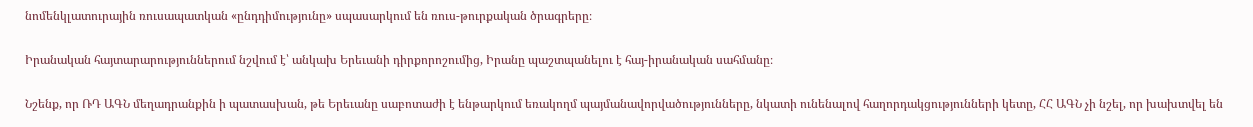նոմենկլատուրային ռուսապատկան «ընդդիմությունը» սպասարկում են ռուս-թուրքական ծրագրերը։

Իրանական հայտարարություններում նշվում է՝ անկախ Երեւանի դիրքորոշումից, Իրանը պաշտպանելու է հայ-իրանական սահմանը։

Նշենք, որ ՌԴ ԱԳՆ մեղադրանքին ի պատասխան, թե Երեւանը սաբոտաժի է ենթարկում եռակողմ պայմանավորվածությունները, նկատի ունենալով հաղորդակցությունների կետը, ՀՀ ԱԳՆ չի նշել, որ խախտվել են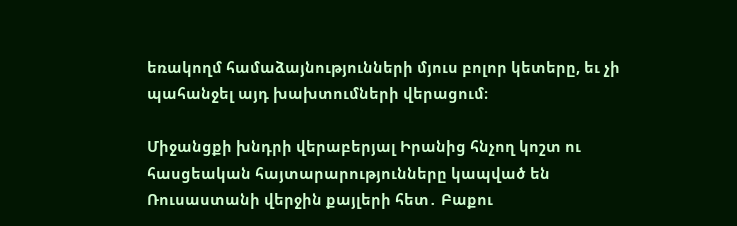եռակողմ համաձայնությունների մյուս բոլոր կետերը, եւ չի պահանջել այդ խախտումների վերացում։

Միջանցքի խնդրի վերաբերյալ Իրանից հնչող կոշտ ու հասցեական հայտարարությունները կապված են Ռուսաստանի վերջին քայլերի հետ․ Բաքու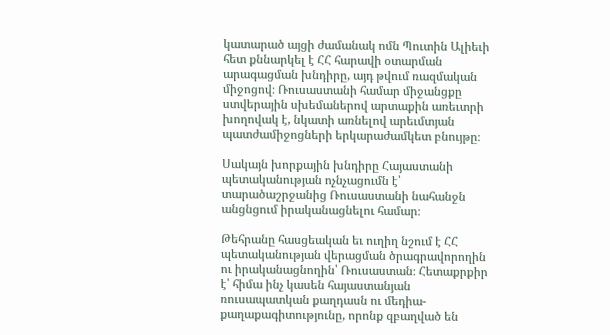կատարած այցի ժամանակ ոմն Պուտին Ալիեւի հետ քննարկել է ՀՀ հարավի օտարման արագացման խնդիրը, այդ թվում ռազմական միջոցով։ Ռուսաստանի համար միջանցքը ստվերային սխեմաներով արտաքին առեւտրի խողովակ է, նկատի առնելով արեւմտյան պատժամիջոցների երկարաժամկետ բնույթը։

Սակայն խորքային խնդիրը Հայաստանի պետականության ոչնչացումն է՝ տարածաշրջանից Ռուսաստանի նահանջն անցնցում իրականացնելու համար։

Թեհրանը հասցեական եւ ուղիղ նշում է ՀՀ պետականության վերացման ծրագրավորողին ու իրականացնողին՝ Ռուսաստան։ Հետաքրքիր է՝ հիմա ինչ կասեն հայաստանյան ռուսապատկան քաղդասն ու մեդիա-քաղաքագիտությունը, որոնք զբաղված են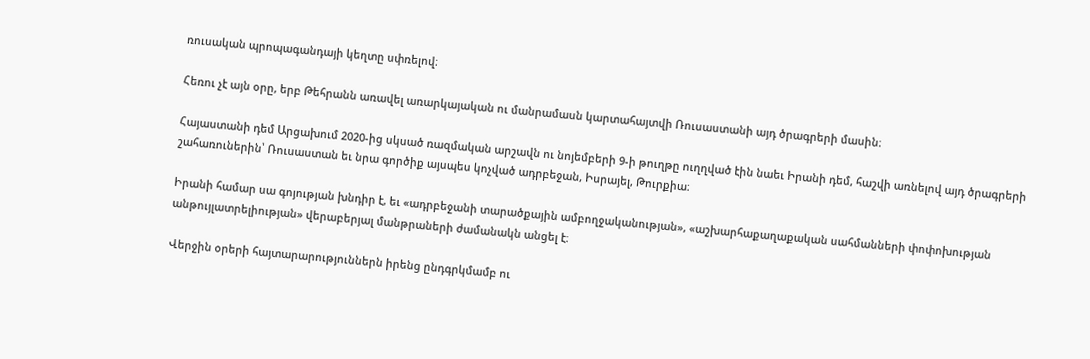ռուսական պրոպագանդայի կեղտը սփռելով։

Հեռու չէ այն օրը, երբ Թեհրանն առավել առարկայական ու մանրամասն կարտահայտվի Ռուսաստանի այդ ծրագրերի մասին։

Հայաստանի դեմ Արցախում 2020-ից սկսած ռազմական արշավն ու նոյեմբերի 9-ի թուղթը ուղղված էին նաեւ Իրանի դեմ, հաշվի առնելով այդ ծրագրերի շահառուներին՝ Ռուսաստան եւ նրա գործիք այսպես կոչված ադրբեջան, Իսրայել, Թուրքիա։

Իրանի համար սա գոյության խնդիր է, եւ «ադրբեջանի տարածքային ամբողջականության», «աշխարհաքաղաքական սահմանների փոփոխության անթույլատրելիության» վերաբերյալ մանթրաների ժամանակն անցել է։

Վերջին օրերի հայտարարություններն իրենց ընդգրկմամբ ու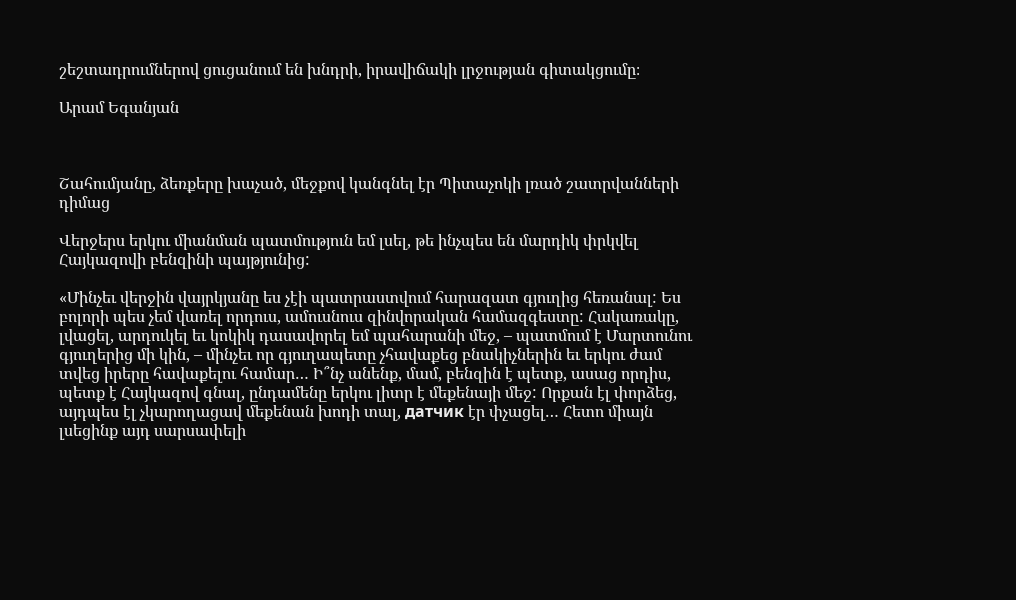շեշտադրումներով ցուցանում են խնդրի, իրավիճակի լրջության գիտակցումը։

Արամ Եգանյան



Շահումյանը, ձեռքերը խաչած, մեջքով կանգնել էր Պիտաչոկի լռած շատրվանների դիմաց

Վերջերս երկու միանման պատմություն եմ լսել, թե ինչպես են մարդիկ փրկվել Հայկազովի բենզինի պայթյունից:

«Մինչեւ վերջին վայրկյանը ես չէի պատրաստվում հարազատ գյուղից հեռանալ: Ես բոլորի պես չեմ վառել որդուս, ամուսնուս զինվորական համազգեստը: Հակառակը, լվացել, արդուկել եւ կոկիկ դասավորել եմ պահարանի մեջ, – պատմում է Մարտունու գյուղերից մի կին, – մինչեւ որ գյուղապետը չհավաքեց բնակիչներին եւ երկու ժամ տվեց իրերը հավաքելու համար… Ի՞նչ անենք, մամ, բենզին է պետք, ասաց որդիս, պետք է Հայկազով գնալ, ընդամենը երկու լիտր է մեքենայի մեջ: Որքան էլ փորձեց, այդպես էլ չկարողացավ մեքենան խոդի տալ, датчик էր փչացել… Հետո միայն լսեցինք այդ սարսափելի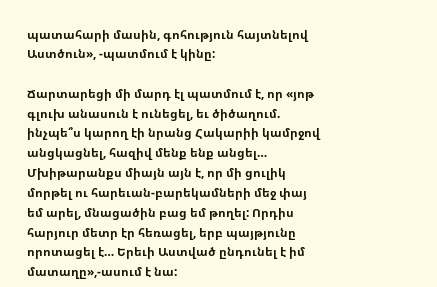պատահարի մասին, գոհություն հայտնելով Աստծուն», -պատմում է կինը:

Ճարտարեցի մի մարդ էլ պատմում է, որ «յոթ գլուխ անասուն է ունեցել, եւ ծիծաղում. ինչպե՞ս կարող էի նրանց Հակարիի կամրջով անցկացնել, հազիվ մենք ենք անցել… Մխիթարանքս միայն այն է, որ մի ցուլիկ մորթել ու հարեւան-բարեկամների մեջ փայ եմ արել, մնացածին բաց եմ թողել: Որդիս հարյուր մետր էր հեռացել, երբ պայթյունը որոտացել է… Երեւի Աստված ընդունել է իմ մատաղը»,-ասում է նա: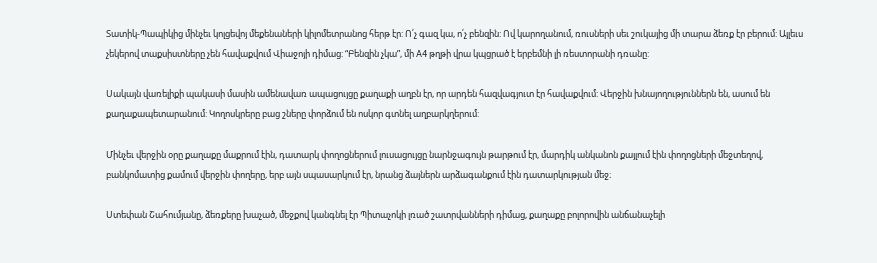Տատիկ-Պապիկից մինչեւ կոլցեվոյ մեքենաների կիլոմետրանոց հերթ էր: Ո՛չ գազ կա, ո՛չ բենզին: Ով կարողանում, ռուսների սեւ շուկայից մի տարա ձեռք էր բերում: Այլեւս չեկերով տաքսիստները չեն հավաքվում Վիաջոյի դիմաց: “Բենզին չկա”, մի A4 թղթի վրա կպցրած է երբեմնի լի ռեստորանի դռանը:

Սակայն վառելիքի պակասի մասին ամենավառ ապացույցը քաղաքի աղբն էր, որ արդեն հազվագյուտ էր հավաքվում: Վերջին խնայողություններն են, ասում են քաղաքապետարանում: Կողոսկրերը բաց շները փորձում են ոսկոր գտնել աղբարկղերում:

Մինչեւ վերջին օրը քաղաքը մաքրում էին, դատարկ փողոցներում լուսացույցը նարնջագույն թարթում էր, մարդիկ անկանոն քայլում էին փողոցների մեջտեղով, բանկոմատից քամում վերջին փողերը, երբ այն սպասարկում էր, նրանց ձայներն արձագանքում էին դատարկության մեջ։

Ստեփան Շահումյանը, ձեռքերը խաչած, մեջքով կանգնել էր Պիտաչոկի լռած շատրվանների դիմաց, քաղաքը բոլորովին անճանաչելի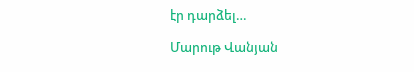էր դարձել…

Մարութ Վանյան